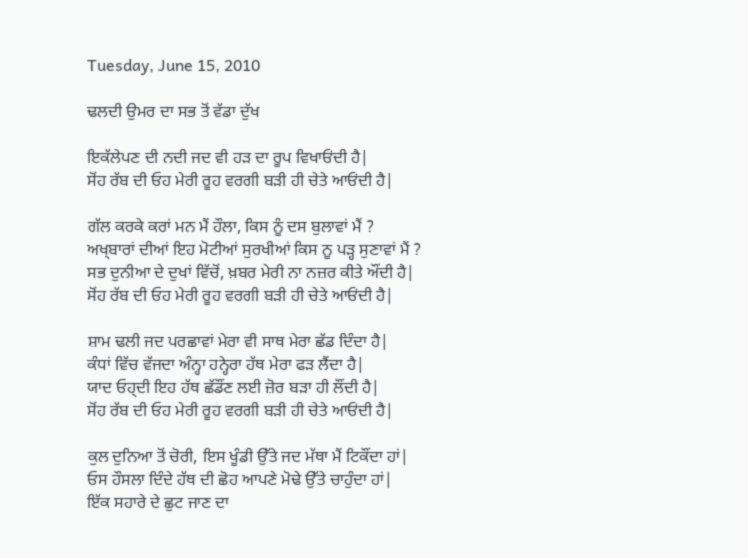Tuesday, June 15, 2010

ਢਲਦੀ ਉਮਰ ਦਾ ਸਭ ਤੋਂ ਵੱਡਾ ਦੁੱਖ

ਇਕੱਲੇਪਣ ਦੀ ਨਦੀ ਜਦ ਵੀ ਹੜ ਦਾ ਰੂਪ ਵਿਖਾਓਂਦੀ ਹੈ|
ਸੋਂਹ ਰੱਬ ਦੀ ਓਹ ਮੇਰੀ ਰੂਹ ਵਰਗੀ ਬੜੀ ਹੀ ਚੇਤੇ ਆਓਂਦੀ ਹੈ|

ਗੱਲ ਕਰਕੇ ਕਰਾਂ ਮਨ ਮੈਂ ਹੌਲਾ, ਕਿਸ ਨੂੰ ਦਸ ਬੁਲਾਵਾਂ ਮੈਂ ?
ਅਖ੍ਬਾਰਾਂ ਦੀਆਂ ਇਹ ਮੋਟੀਆਂ ਸੁਰਖੀਆਂ ਕਿਸ ਨੂ ਪੜ੍ਹ ਸੁਣਾਵਾਂ ਮੈਂ ?
ਸਭ ਦੁਨੀਆ ਦੇ ਦੁਖਾਂ ਵਿੱਚੋਂ, ਖ਼ਬਰ ਮੇਰੀ ਨਾ ਨਜ਼ਰ ਕੀਤੇ ਔਂਦੀ ਹੈ|
ਸੋਂਹ ਰੱਬ ਦੀ ਓਹ ਮੇਰੀ ਰੂਹ ਵਰਗੀ ਬੜੀ ਹੀ ਚੇਤੇ ਆਓਂਦੀ ਹੈ|

ਸ਼ਾਮ ਢਲੀ ਜਦ ਪਰਛਾਵਾਂ ਮੇਰਾ ਵੀ ਸਾਥ ਮੇਰਾ ਛੱਡ ਦਿੰਦਾ ਹੈ|
ਕੰਧਾਂ ਵਿੱਚ ਵੱਜਦਾ ਅੰਨ੍ਹਾ ਹਨ੍ਹੇਰਾ ਹੱਥ ਮੇਰਾ ਫੜ ਲੈਂਦਾ ਹੈ|
ਯਾਦ ਓਹ੍ਦੀ ਇਹ ਹੱਥ ਛੱਡੌਂਣ ਲਈ ਜ਼ੋਰ ਬੜਾ ਹੀ ਲੌਂਦੀ ਹੈ|
ਸੋਂਹ ਰੱਬ ਦੀ ਓਹ ਮੇਰੀ ਰੂਹ ਵਰਗੀ ਬੜੀ ਹੀ ਚੇਤੇ ਆਓਂਦੀ ਹੈ|

ਕੁਲ ਦੁਨਿਆ ਤੋਂ ਚੋਰੀ, ਇਸ ਖੂੰਡੀ ਉੱਤੇ ਜਦ ਮੱਥਾ ਮੈਂ ਟਿਕੌਂਦਾ ਹਾਂ|
ਓਸ ਹੌਸਲਾ ਦਿੰਦੇ ਹੱਥ ਦੀ ਛੋਹ ਆਪਣੇ ਮੋਢੇ ਉੱਤੇ ਚਾਹੁੰਦਾ ਹਾਂ|
ਇੱਕ ਸਹਾਰੇ ਦੇ ਛੁਟ ਜਾਣ ਦਾ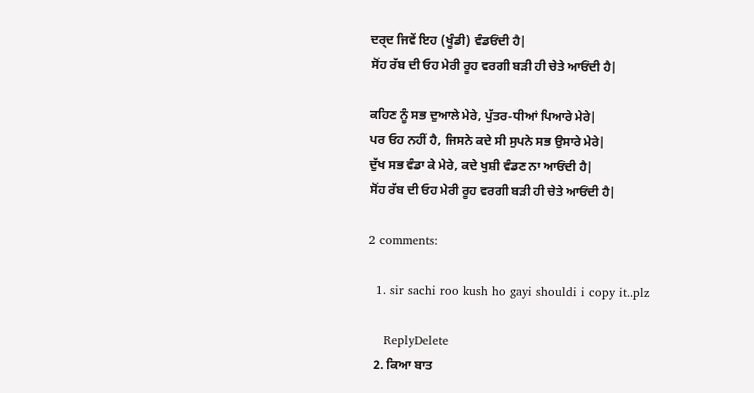ਦਰ੍ਦ ਜਿਵੇਂ ਇਹ (ਖੂੰਡੀ) ਵੰਡਓਂਦੀ ਹੈ|
ਸੋਂਹ ਰੱਬ ਦੀ ਓਹ ਮੇਰੀ ਰੂਹ ਵਰਗੀ ਬੜੀ ਹੀ ਚੇਤੇ ਆਓਂਦੀ ਹੈ|

ਕਹਿਣ ਨੂੰ ਸਭ ਦੁਆਲੇ ਮੇਰੇ, ਪੁੱਤਰ-ਧੀਆਂ ਪਿਆਰੇ ਮੇਰੇ|
ਪਰ ਓਹ ਨਹੀਂ ਹੈ, ਜਿਸਨੇ ਕਦੇ ਸੀ ਸੁਪਨੇ ਸਭ ਉਸਾਰੇ ਮੇਰੇ|
ਦੁੱਖ ਸਭ ਵੰਡਾ ਕੇ ਮੇਰੇ, ਕਦੇ ਖੁਸ਼ੀ ਵੰਡਣ ਨਾ ਆਓਂਦੀ ਹੈ|
ਸੋਂਹ ਰੱਬ ਦੀ ਓਹ ਮੇਰੀ ਰੂਹ ਵਰਗੀ ਬੜੀ ਹੀ ਚੇਤੇ ਆਓਂਦੀ ਹੈ|

2 comments:

  1. sir sachi roo kush ho gayi shouldi i copy it..plz

    ReplyDelete
  2. ਕਿਆ ਬਾਤ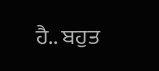ਹੈ.. ਬਹੁਤ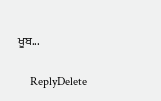ਖੂਬ...

    ReplyDelete